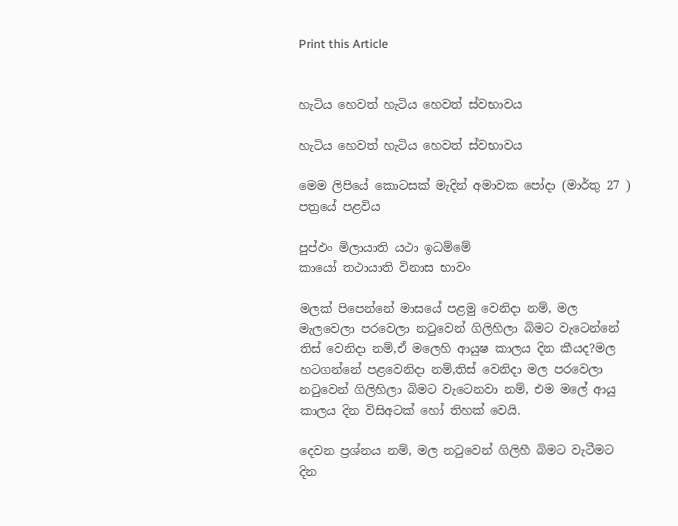Print this Article


හැටිය හෙවත් හැටිය හෙවත් ස්වභාවය

හැටිය හෙවත් හැටිය හෙවත් ස්වභාවය

මෙම ලිපියේ කොටසක් මැදින් අමාවක පෝදා (මාර්තු 27 ) පත්‍රයේ පළවිය

පුප්ඵං මිලායාති යථා ඉධම්මේ
කායෝ තථායාති විනාස භාවං

මලක් පිපෙන්නේ මාසයේ පළමු වෙනිදා නම්, මල මැලවෙලා පරවෙලා නටුවෙන් ගිලිහිලා බිමට වැටෙන්නේ තිස් වෙනිදා නම්,ඒ මලෙහි ආයුෂ කාලය දින කීයද?මල හටගන්නේ පළවෙනිදා නම්,තිස් වෙනිදා මල පරවෙලා නටුවෙන් ගිලිහිලා බිමට වැටෙනවා නම්, එම මලේ ආයු කාලය දින විසිඅටක් හෝ තිහක් වෙයි.

දෙවන ප්‍රශ්නය නම්, මල නටුවෙන් ගිලිහී බිමට වැටීමට දින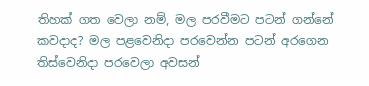තිහක් ගත වෙලා නම්, මල පරවීමට පටන් ගන්නේ කවදාද? මල පළවෙනිදා පරවෙන්න පටන් අරගෙන තිස්වෙනිදා පරවෙලා අවසන්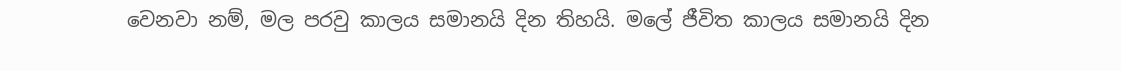වෙනවා නම්, මල පරවු කාලය සමානයි දින තිහයි. මලේ ජීවිත කාලය සමානයි දින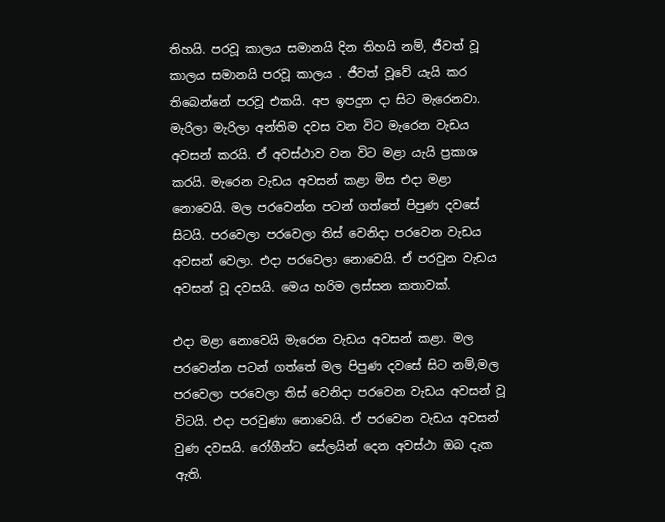තිහයි. පරවූ කාලය සමානයි දින තිහයි නම්, ජීවත් වූ කාලය සමානයි පරවූ කාලය . ජීවත් වූවේ යැයි කර තිබෙන්නේ පරවූ එකයි. අප ඉපදුන දා සිට මැරෙනවා. මැරිලා මැරිලා අන්තිම දවස වන විට මැරෙන වැඩය අවසන් කරයි. ඒ අවස්ථාව වන විට මළා යැයි ප්‍රකාශ කරයි. මැරෙන වැඩය අවසන් කළා මිස එදා මළා නොවෙයි. මල පරවෙන්න පටන් ගත්තේ පිපුණ දවසේ සිටයි. පරවෙලා පරවෙලා තිස් වෙනිදා පරවෙන වැඩය අවසන් වෙලා. එදා පරවෙලා නොවෙයි. ඒ පරවුන වැඩය අවසන් වූ දවසයි. මෙය හරිම ලස්සන කතාවක්.

එදා මළා නොවෙයි මැරෙන වැඩය අවසන් කළා. මල පරවෙන්න පටන් ගත්තේ මල පිපුණ දවසේ සිට නම්,මල පරවෙලා පරවෙලා තිස් වෙනිදා පරවෙන වැඩය අවසන් වූ විටයි. එදා පරවුණා නොවෙයි. ඒ පරවෙන වැඩය අවසන් වුණ දවසයි. රෝගීන්ට සේලයින් දෙන අවස්ථා ඔබ දැක ඇති.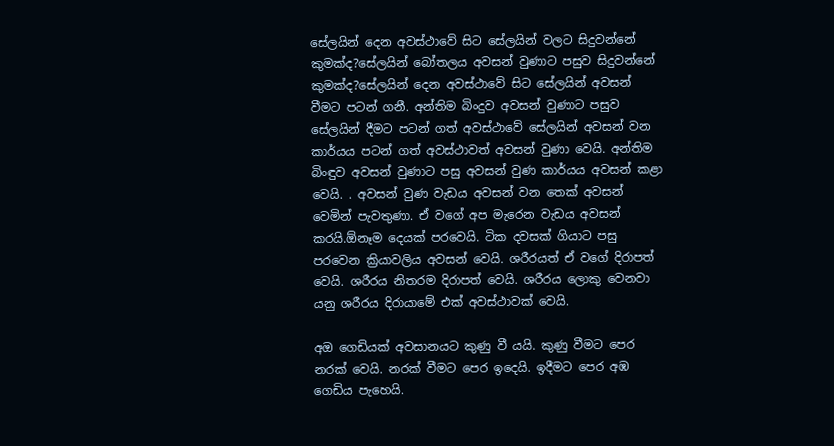සේලයින් දෙන අවස්ථාවේ සිට සේලයින් වලට සිදුවන්නේ කුමක්ද?සේලයින් බෝතලය අවසන් වුණාට පසුව සිදුවන්නේ කුමක්ද?සේලයින් දෙන අවස්ථාවේ සිට සේලයින් අවසන් වීමට පටන් ගනී. අන්තිම බිංදුව අවසන් වුණාට පසුව සේලයින් දීමට පටන් ගත් අවස්ථාවේ සේලයින් අවසන් වන කාර්යය පටන් ගත් අවස්ථාවත් අවසන් වුණා වෙයි. අන්තිම බිංඳුව අවසන් වුණාට පසු අවසන් වුණ කාර්යය අවසන් කළා වෙයි. . අවසන් වුණ වැඩය අවසන් වන තෙක් අවසන් වෙමින් පැවතුණා. ඒ වගේ අප මැරෙන වැඩය අවසන් කරයි.ඕනෑම දෙයක් පරවෙයි. ටික දවසක් ගියාට පසු පරවෙන ක්‍රියාවලිය අවසන් වෙයි. ශරීරයත් ඒ වගේ දිරාපත් වෙයි. ශරීරය නිතරම දිරාපත් වෙයි. ශරීරය ලොකු වෙනවා යනු ශරීරය දිරායාමේ එක් අවස්ථාවක් වෙයි.

අඔ ගෙඩියක් අවසානයට කුණු වී යයි. කුණු වීමට පෙර නරක් වෙයි. නරක් වීමට පෙර ඉදෙයි. ඉදීමට පෙර අඹ ගෙඩිය පැහෙයි.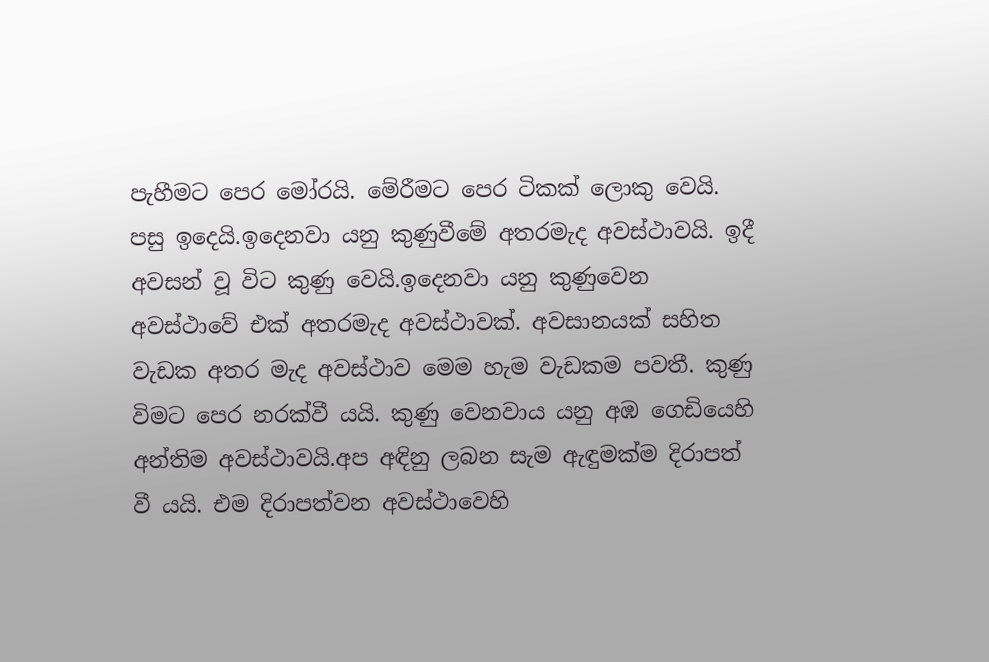පැහීමට පෙර මෝරයි. මේරීමට පෙර ටිකක් ලොකු වෙයි. පසු ඉදෙයි.ඉදෙනවා යනු කුණුවීමේ අතරමැද අවස්ථාවයි. ඉදී අවසන් වූ විට කුණු වෙයි.ඉදෙනවා යනු කුණුවෙන අවස්ථාවේ එක් අතරමැද අවස්ථාවක්. අවසානයක් සහිත වැඩක අතර මැද අවස්ථාව මෙම හැම වැඩකම පවතී. කුණු විමට පෙර නරක්වී යයි. කුණු වෙනවාය යනු අඹ ගෙඩියෙහි අන්තිම අවස්ථාවයි.අප අඳිනු ලබන සැම ඇඳුමක්ම දිරාපත් වී යයි. එම දිරාපත්වන අවස්ථාවෙහි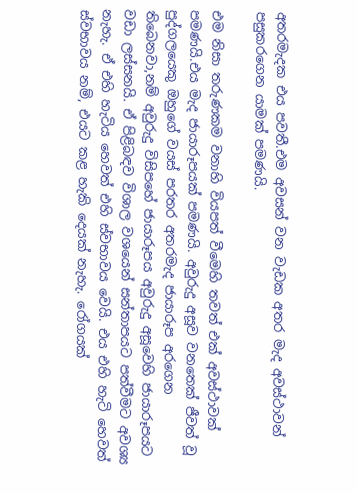අතරමැදක එය පවතී.එම අවසන් වන වැඩක අතර මැද අවස්ථාවන් පසුකරගෙන යාමක් පමණයි.

එම නිසා තරුණකම වනාහි වියපත් වීමෙහි තවත් එක් අවස්ථාවක් පමණයි.එය මැද ජායාරූපයක් පමණයි. අවුරුදු අසූව වනතෙක් ජීවත් වූ පුද්ගලයෙකු ඔහුගේ වයස් පරතර අතරමැද ජායාරූප අරගෙන තිබෙනවා,නම් අවුරුදු විසිපහේ ජායාරූපය අවුරුදු අසූවෙහි ජායාරූපයට වඩා ලස්සනයි. ඒ පිළිබඳව විශාල වශයෙන් සන්තාපයට පත්වීමට අවශ්‍ය නැහැ. ඒ එහි හැටිය හෙවත් එහි ස්වභාවය වෙයි. එය එහි හැටි හෙවත් ස්වභාවය නම්, එයට කළ හැකි දෙයක් නැහැ. රෝගයක්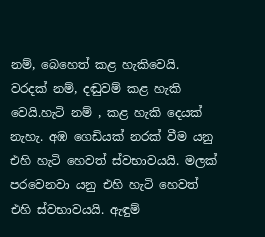නම්, බෙහෙත් කළ හැකිවෙයි. වරදක් නම්, දඬුවම් කළ හැකි වෙයි.හැටි නම් , කළ හැකි දෙයක් නැහැ. අඹ ගෙඩියක් නරක් වීම යනු එහි හැටි හෙවත් ස්වභාවයයි. මලක් පරවෙනවා යනු එහි හැටි හෙවත් එහි ස්වභාවයයි. ඇඳුම්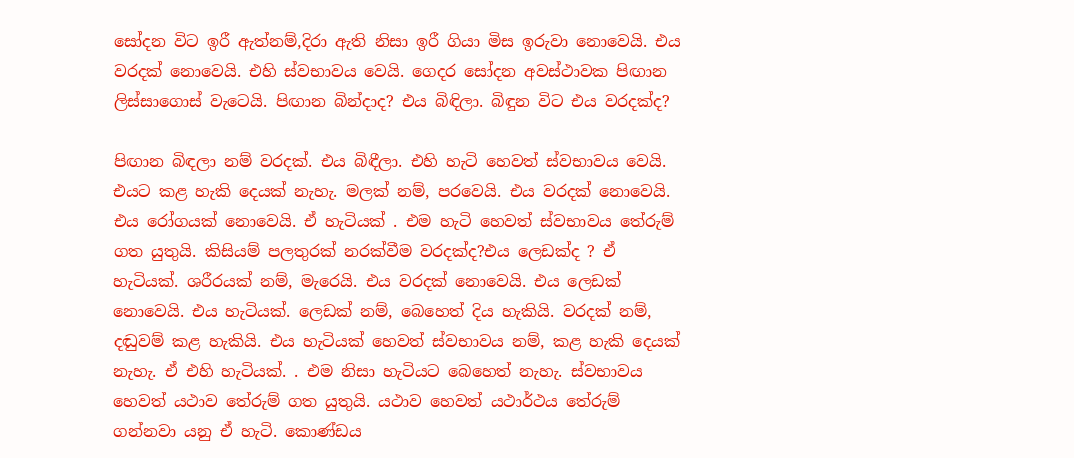සෝදන විට ඉරී ඇත්නම්,දිරා ඇති නිසා ඉරී ගියා මිස ඉරුවා නොවෙයි. එය වරදක් නොවෙයි. එහි ස්වභාවය වෙයි. ගෙදර සෝදන අවස්ථාවක පිඟාන ලිස්සාගොස් වැටෙයි. පිඟාන බින්දාද? එය බිඳිලා. බිඳුන විට එය වරදක්ද?

පිඟාන බිඳලා නම් වරදක්. එය බිඳීලා. එහි හැටි හෙවත් ස්වභාවය වෙයි. එයට කළ හැකි දෙයක් නැහැ. මලක් නම්, පරවෙයි. එය වරදක් නොවෙයි. එය රෝගයක් නොවෙයි. ඒ හැටියක් . එම හැටි හෙවත් ස්වභාවය තේරුම් ගත යුතුයි. කිසියම් පලතුරක් නරක්වීම වරදක්ද?එය ලෙඩක්ද ? ඒ හැටියක්. ශරීරයක් නම්, මැරෙයි. එය වරදක් නොවෙයි. එය ලෙඩක් නොවෙයි. එය හැටියක්. ලෙඩක් නම්, බෙහෙත් දිය හැකියි. වරදක් නම්, දඬුවම් කළ හැකියි. එය හැටියක් හෙවත් ස්වභාවය නම්, කළ හැකි දෙයක් නැහැ. ඒ එහි හැටියක්. . එම නිසා හැටියට බෙහෙත් නැහැ. ස්වභාවය හෙවත් යථාව තේරුම් ගත යුතුයි. යථාව හෙවත් යථාර්ථය තේරුම් ගන්නවා යනු ඒ හැටි. කොණ්ඩය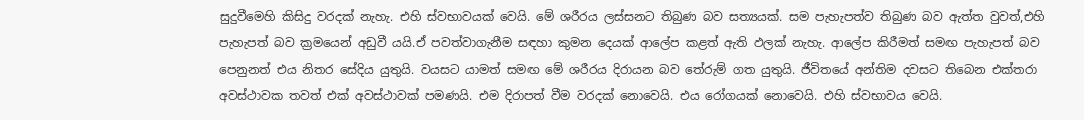සුදුවීමෙහි කිසිදු වරදක් නැහැ. එහි ස්වභාවයක් වෙයි. මේ ශරීරය ලස්සනට තිබුණ බව සත්‍යයක්. සම පැහැපත්ව තිබුණ බව ඇත්ත වුවත්,එහි පැහැපත් බව ක්‍රමයෙන් අඩුවී යයි.ඒ පවත්වාගැනීම සඳහා කුමන දෙයක් ආලේප කළත් ඇති ඵලක් නැහැ. ආලේප කිරීමත් සමඟ පැහැපත් බව පෙනුනත් එය නිතර සේදිය යුතුයි. වයසට යාමත් සමඟ මේ ශරීරය දිරායන බව තේරුම් ගත යුතුයි. ජීවිතයේ අන්තිම දවසට තිබෙන එක්තරා අවස්ථාවක තවත් එක් අවස්ථාවක් පමණයි. එම දිරාපත් වීම වරදක් නොවෙයි. එය රෝගයක් නොවෙයි. එහි ස්වභාවය වෙයි.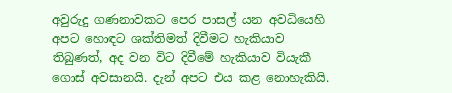අවුරුදු ගණනාවකට පෙර පාසල් යන අවධියෙහි අපට හොඳට ශක්තිමත් දිවීමට හැකියාව තිබුණත්, අද වන විට දිවීමේ හැකියාව වියැකී ගොස් අවසානයි. දැන් අපට එය කළ නොහැකියි.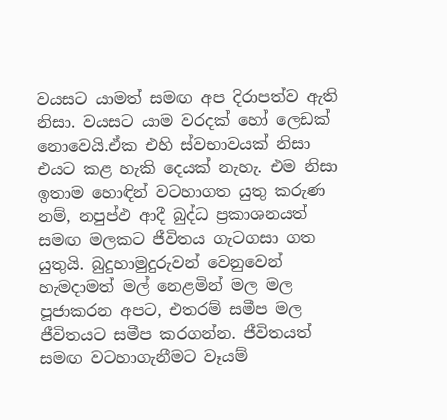වයසට යාමත් සමඟ අප දිරාපත්ව ඇති නිසා. වයසට යාම වරදක් හෝ ලෙඩක් නොවෙයි.ඒක එහි ස්වභාවයක් නිසා එයට කළ හැකි දෙයක් නැහැ. එම නිසා ඉතාම හොඳින් වටහාගත යුතු කරුණ නම්, නපුප්ඵ ආදී බුද්ධ ප්‍රකාශනයත් සමඟ මලකට ජීවිතය ගැටගසා ගත යුතුයි. බුදුහාමුදුරුවන් වෙනුවෙන් හැමදාමත් මල් නෙළමින් මල මල පූජාකරන අපට, එතරම් සමීප මල ජීවිතයට සමීප කරගන්න. ජීවිතයත් සමඟ වටහාගැනීමට වෑයම්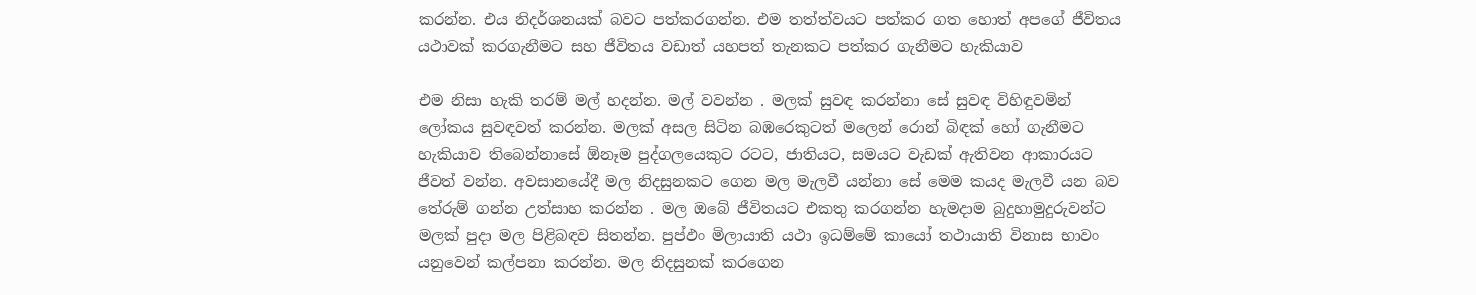කරන්න. එය නිදර්ශනයක් බවට පත්කරගන්න. එම තත්ත්වයට පත්කර ගත හොත් අපගේ ජීවිතය යථාවක් කරගැනීමට සහ ජීවිතය වඩාත් යහපත් තැනකට පත්කර ගැනීමට හැකියාව

එම නිසා හැකි තරම් මල් හදන්න. මල් වවන්න . මලක් සුවඳ කරන්නා සේ සුවඳ විහිඳුවමින් ලෝකය සුවඳවත් කරන්න. මලක් අසල සිටින බඹරෙකුටත් මලෙන් රොන් බිඳක් හෝ ගැනීමට හැකියාව තිබෙන්නාසේ ඕනෑම පුද්ගලයෙකුට රටට, ජාතියට, සමයට වැඩක් ඇතිවන ආකාරයට ජීවත් වන්න. අවසානයේදී මල නිදසුනකට ගෙන මල මැලවී යන්නා සේ මෙම කයද මැලවී යන බව තේරුම් ගන්න උත්සාහ කරන්න . මල ඔබේ ජීවිතයට එකතු කරගන්න හැමදාම බුදුහාමුදුරුවන්ට මලක් පුදා මල පිළිබඳව සිතන්න. පුප්ඵං මිලායාති යථා ඉධම්මේ කායෝ තථායාති විනාස භාවං යනුවෙන් කල්පනා කරන්න. මල නිදසුනක් කරගෙන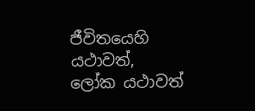ජීවිතයෙහි යථාවත්, ලෝක යථාවත්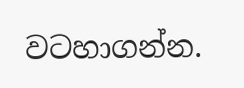වටහාගන්න.